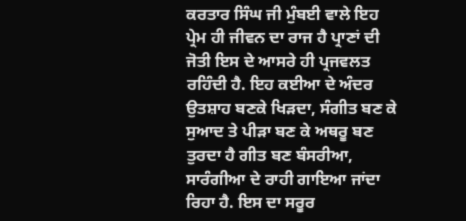ਕਰਤਾਰ ਸਿੰਘ ਜੀ ਮੁੰਬਈ ਵਾਲੇ ਇਹ ਪ੍ਰੇਮ ਹੀ ਜੀਵਨ ਦਾ ਰਾਜ ਹੈ ਪ੍ਰਾਣਾਂ ਦੀ ਜੋਤੀ ਇਸ ਦੇ ਆਸਰੇ ਹੀ ਪ੍ਰਜਵਲਤ ਰਹਿੰਦੀ ਹੈ. ਇਹ ਕਈਆ ਦੇ ਅੰਦਰ ਉਤਸ਼ਾਹ ਬਣਕੇ ਖਿੜਦਾ, ਸੰਗੀਤ ਬਣ ਕੇ ਸੁਆਦ ਤੇ ਪੀੜਾ ਬਣ ਕੇ ਅਥਰੂ ਬਣ ਤੁਰਦਾ ਹੈ ਗੀਤ ਬਣ ਬੰਸਰੀਆ, ਸਾਰੰਗੀਆ ਦੇ ਰਾਹੀ ਗਾਇਆ ਜਾਂਦਾ ਰਿਹਾ ਹੈ. ਇਸ ਦਾ ਸਰੂਰ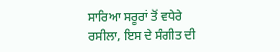ਸਾਰਿਆ ਸਰੂਰਾਂ ਤੋਂ ਵਧੇਰੇ ਰਸੀਲਾ, ਇਸ ਦੇ ਸੰਗੀਤ ਦੀ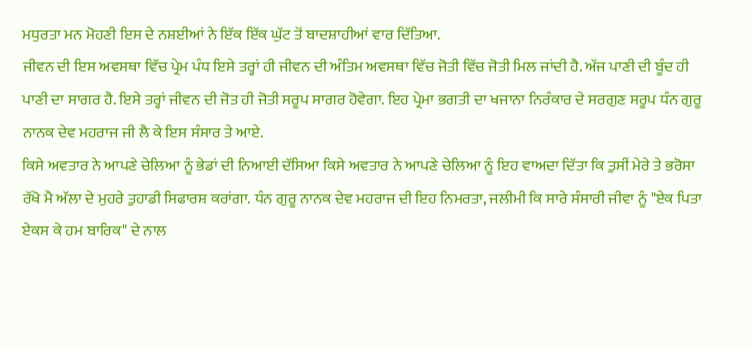ਮਧੁਰਤਾ ਮਨ ਮੋਹਣੀ ਇਸ ਦੇ ਨਸ਼ਈਆਂ ਨੇ ਇੱਕ ਇੱਕ ਘੁੱਟ ਤੋਂ ਬਾਦਸ਼ਾਹੀਆਂ ਵਾਰ ਦਿੱਤਿਆ.
ਜੀਵਨ ਦੀ ਇਸ ਅਵਸਥਾ ਵਿੱਚ ਪ੍ਰੇਮ ਪੰਧ ਇਸੇ ਤਰ੍ਹਾਂ ਹੀ ਜੀਵਨ ਦੀ ਅੰਤਿਮ ਅਵਸਥਾ ਵਿੱਚ ਜੋਤੀ ਵਿੱਚ ਜੋਤੀ ਮਿਲ ਜਾਂਦੀ ਹੈ. ਅੱਜ ਪਾਣੀ ਦੀ ਬੂੰਦ ਹੀ ਪਾਣੀ ਦਾ ਸਾਗਰ ਹੈ. ਇਸੇ ਤਰ੍ਹਾਂ ਜੀਵਨ ਦੀ ਜੋਤ ਹੀ ਜੋਤੀ ਸਰੂਪ ਸਾਗਰ ਹੋਵੇਗਾ. ਇਹ ਪ੍ਰੇਮਾ ਭਗਤੀ ਦਾ ਖਜਾਨਾ ਨਿਰੰਕਾਰ ਦੇ ਸਰਗੁਣ ਸਰੂਪ ਧੰਨ ਗੁਰੂ ਨਾਨਕ ਦੇਵ ਮਹਰਾਜ ਜੀ ਲੈ ਕੇ ਇਸ ਸੰਸਾਰ ਤੇ ਆਏ.
ਕਿਸੇ ਅਵਤਾਰ ਨੇ ਆਪਣੇ ਚੇਲਿਆ ਨੂੰ ਭੇਡਾਂ ਦੀ ਨਿਆਈ ਦੱਸਿਆ ਕਿਸੇ ਅਵਤਾਰ ਨੇ ਆਪਣੇ ਚੇਲਿਆ ਨੂੰ ਇਹ ਵਾਅਦਾ ਦਿੱਤਾ ਕਿ ਤੁਸੀਂ ਮੇਰੇ ਤੇ ਭਰੋਸਾ ਰੱਖੋ ਮੈ ਅੱਲਾ ਦੇ ਮੁਹਰੇ ਤੁਹਾਡੀ ਸਿਫਾਰਸ਼ ਕਰਾਂਗਾ. ਧੰਨ ਗੁਰੂ ਨਾਨਕ ਦੇਵ ਮਹਰਾਜ ਦੀ ਇਹ ਨਿਮਰਤਾ, ਜਲੀਮੀ ਕਿ ਸਾਰੇ ਸੰਸਾਰੀ ਜੀਵਾ ਨੂੰ "ਏਕ ਪਿਤਾ ਏਕਸ ਕੇ ਹਮ ਬਾਰਿਕ" ਦੇ ਨਾਲ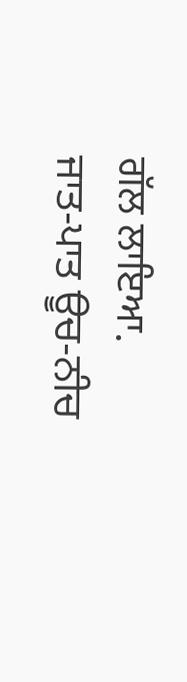ਗੱਲ ਲਾਇਆ.
ਜਾਤ-ਪਾਤ ਊਚ-ਨੀਚ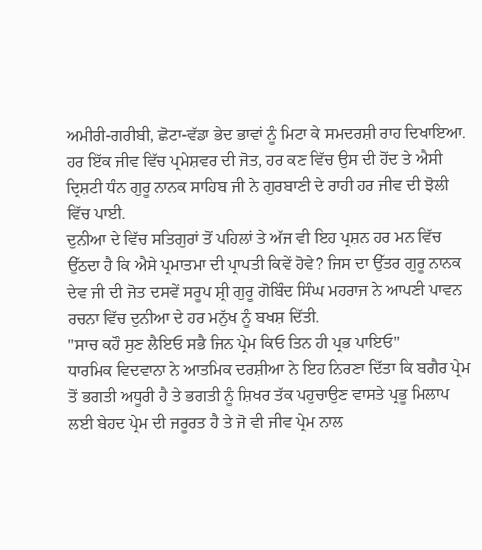ਅਮੀਰੀ-ਗਰੀਬੀ, ਛੋਟਾ-ਵੱਡਾ ਭੇਦ ਭਾਵਾਂ ਨੂੰ ਮਿਟਾ ਕੇ ਸਮਦਰਸ਼ੀ ਰਾਹ ਦਿਖਾਇਆ. ਹਰ ਇੱਕ ਜੀਵ ਵਿੱਚ ਪ੍ਰਮੇਸ਼ਵਰ ਦੀ ਜੋਤ, ਹਰ ਕਣ ਵਿੱਚ ਉਸ ਦੀ ਹੋਂਦ ਤੇ ਐਸੀ ਦ੍ਰਿਸ਼ਟੀ ਧੰਨ ਗੁਰੂ ਨਾਨਕ ਸਾਹਿਬ ਜੀ ਨੇ ਗੁਰਬਾਣੀ ਦੇ ਰਾਹੀ ਹਰ ਜੀਵ ਦੀ ਝੋਲੀ ਵਿੱਚ ਪਾਈ.
ਦੁਨੀਆ ਦੇ ਵਿੱਚ ਸਤਿਗੁਰਾਂ ਤੋਂ ਪਹਿਲਾਂ ਤੇ ਅੱਜ ਵੀ ਇਹ ਪ੍ਰਸ਼ਨ ਹਰ ਮਨ ਵਿੱਚ ਉੱਠਦਾ ਹੈ ਕਿ ਐਸੇ ਪ੍ਰਮਾਤਮਾ ਦੀ ਪ੍ਰਾਪਤੀ ਕਿਵੇਂ ਹੋਵੇ? ਜਿਸ ਦਾ ਉੱਤਰ ਗੁਰੂ ਨਾਨਕ ਦੇਵ ਜੀ ਦੀ ਜੋਤ ਦਸਵੇਂ ਸਰੂਪ ਸ਼੍ਰੀ ਗੁਰੂ ਗੋਬਿੰਦ ਸਿੰਘ ਮਹਰਾਜ ਨੇ ਆਪਣੀ ਪਾਵਨ ਰਚਨਾ ਵਿੱਚ ਦੁਨੀਆ ਦੇ ਹਰ ਮਨੁੱਖ ਨੂੰ ਬਖਸ਼ ਦਿੱਤੀ.
"ਸਾਚ ਕਹੌ ਸੁਣ ਲੈਇਓ ਸਭੈ ਜਿਨ ਪ੍ਰੇਮ ਕਿਓ ਤਿਨ ਹੀ ਪ੍ਰਭ ਪਾਇਓ"
ਧਾਰਮਿਕ ਵਿਦਵਾਨਾ ਨੇ ਆਤਮਿਕ ਦਰਸ਼ੀਆ ਨੇ ਇਹ ਨਿਰਣਾ ਦਿੱਤਾ ਕਿ ਬਗੈਰ ਪ੍ਰੇਮ ਤੋਂ ਭਗਤੀ ਅਧੂਰੀ ਹੈ ਤੇ ਭਗਤੀ ਨੂੰ ਸ਼ਿਖਰ ਤੱਕ ਪਹੁਚਾਉਣ ਵਾਸਤੇ ਪ੍ਰਭੂ ਮਿਲਾਪ ਲਈ ਬੇਹਦ ਪ੍ਰੇਮ ਦੀ ਜਰੂਰਤ ਹੈ ਤੇ ਜੋ ਵੀ ਜੀਵ ਪ੍ਰੇਮ ਨਾਲ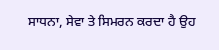ਸਾਧਨਾ, ਸੇਵਾ ਤੇ ਸਿਮਰਨ ਕਰਦਾ ਹੈ ਉਹ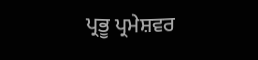ਪ੍ਰਭੂ ਪ੍ਰਮੇਸ਼ਵਰ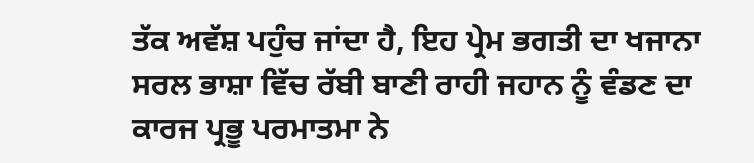ਤੱਕ ਅਵੱਸ਼ ਪਹੁੰਚ ਜਾਂਦਾ ਹੈ, ਇਹ ਪ੍ਰੇਮ ਭਗਤੀ ਦਾ ਖਜਾਨਾ ਸਰਲ ਭਾਸ਼ਾ ਵਿੱਚ ਰੱਬੀ ਬਾਣੀ ਰਾਹੀ ਜਹਾਨ ਨੂੰ ਵੰਡਣ ਦਾ ਕਾਰਜ ਪ੍ਰਭੂ ਪਰਮਾਤਮਾ ਨੇ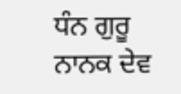ਧੰਨ ਗੁਰੂ ਨਾਨਕ ਦੇਵ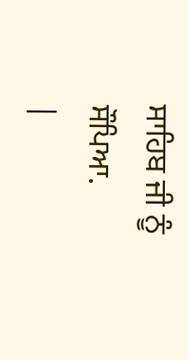ਸਾਹਿਬ ਜੀ ਨੂੰ ਸੌਪਿਆ.
|